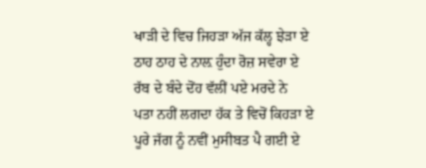ਖਾੜੀ ਦੇ ਵਿਚ ਜਿਹੜਾ ਅੱਜ ਕੱਲ੍ਹ ਝੇੜਾ ਏ
ਠਾਹ ਠਾਹ ਦੇ ਨਾਲ਼ ਹੁੰਦਾ ਰੋਜ਼ ਸਵੇਰਾ ਏ
ਰੱਬ ਦੇ ਬੰਦੇ ਦੋਂਹ ਵੱਲੀਂ ਪਏ ਮਰਦੇ ਨੇ
ਪਤਾ ਨਹੀਂ ਲਗਦਾ ਹੱਕ ਤੇ ਵਿਚੋਂ ਕਿਹੜਾ ਏ
ਪੂਰੇ ਜੱਗ ਨੂੰ ਨਵੀਂ ਮੁਸੀਬਤ ਪੈ ਗਈ ਏ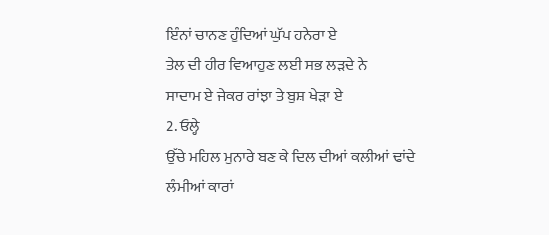ਇੰਨਾਂ ਚਾਨਣ ਹੁੰਦਿਆਂ ਘੁੱਪ ਹਨੇਰਾ ਏ
ਤੇਲ ਦੀ ਹੀਰ ਵਿਆਹੁਣ ਲਈ ਸਭ ਲੜਦੇ ਨੇ
ਸਾਦਾਮ ਏ ਜੇਕਰ ਰਾਂਝਾ ਤੇ ਬੁਸ਼ ਖੇੜਾ ਏ
2. ਓਲ੍ਹੇ
ਉੱਚੇ ਮਹਿਲ ਮੁਨਾਰੇ ਬਣ ਕੇ ਦਿਲ ਦੀਆਂ ਕਲੀਆਂ ਢਾਂਦੇ
ਲੰਮੀਆਂ ਕਾਰਾਂ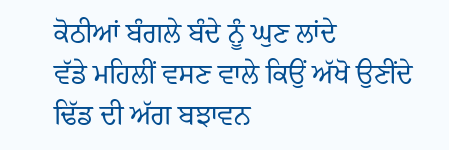ਕੋਠੀਆਂ ਬੰਗਲੇ ਬੰਦੇ ਨੂੰ ਘੁਣ ਲਾਂਦੇ
ਵੱਡੇ ਮਹਿਲੀਂ ਵਸਣ ਵਾਲੇ ਕਿਉਂ ਅੱਖੋ ਉਣੀਂਦੇ
ਢਿੱਡ ਦੀ ਅੱਗ ਬਝਾਵਨ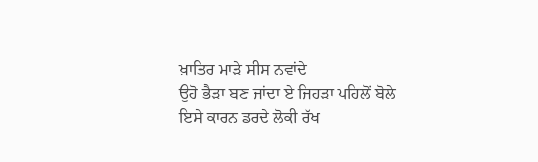ਖ਼ਾਤਿਰ ਮਾੜੇ ਸੀਸ ਨਵਾਂਦੇ
ਉਹੋ ਭੈੜਾ ਬਣ ਜਾਂਦਾ ਏ ਜਿਹੜਾ ਪਹਿਲੋਂ ਬੋਲੇ
ਇਸੇ ਕਾਰਨ ਡਰਦੇ ਲੋਕੀ ਰੱਖ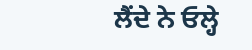ਲੈਂਦੇ ਨੇ ਓਲ੍ਹੇ